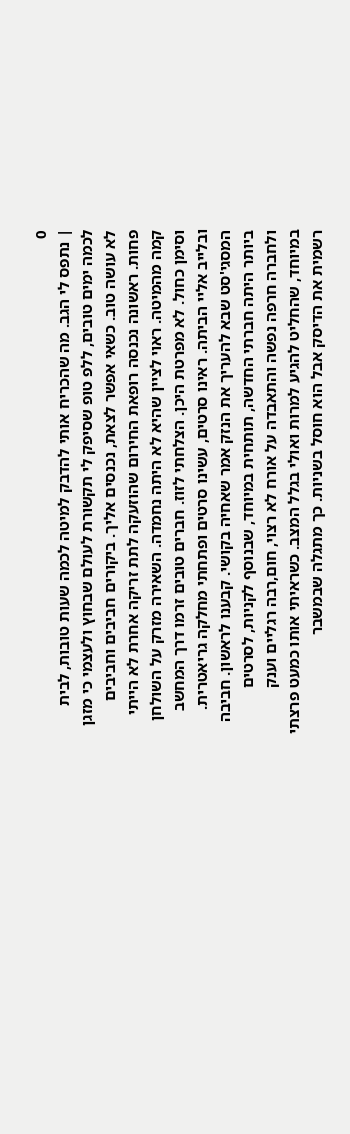0
| נתפס לי הגב. מה שהכריח אותי להדבק למיטה לכמה שעות טובות, לבית לכמה ימים טובים, ללפ טופ שסיפק לי תקשורת לעולם שבחוץ ולעצמי כי מזגן לא עושה טוב. כשאי אפשר לצאת, נכנסים אליך. ביקורים חביבים וחביבים פחות. ראשונה נכנסה רופאת החירום שהוזעקה לתת זריקה אחרת לא הייתי קמה מהמיטה. ראוי לציין שהיא לא היתה נחמדה. השאירה מזרק על השולחן וסימן כחול. לא מפרטת היכן. הצלחתי לזוז. חברים טובים זרמו דרך המחשב ובלייב אליי הביתה. ראינו סרטים, עשינו סרטים ופתחתי מחלקה גריאטרית. המסגי'סט שבא להעריך את הנזק אמר שאחיה בקושי. קבענו לראשון. חביבה ביותר היתה חברתי החדשה, תותחית במיוחד, שבנוסף לקניות, לסרטים ולחברה חרפה נפשה והתאבדה על אורח לא רצוי, חום,רבה רגליים וענק במיוחד, שהחליט להגיע למרות ואולי בגלל המצב. כשראיתי אותו כמעט פרצתי רשמית את הדיסק אבל הוא חוסל בשניות. כך מתגלה שבמשבר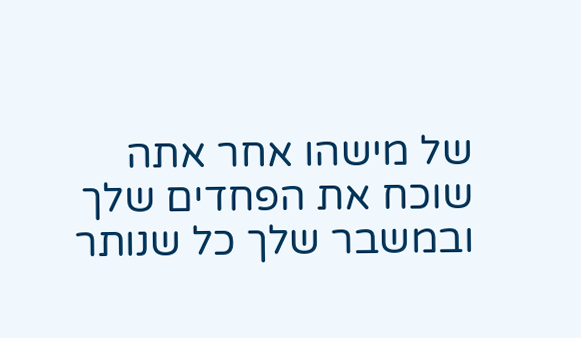של מישהו אחר אתה שוכח את הפחדים שלך ובמשבר שלך כל שנותר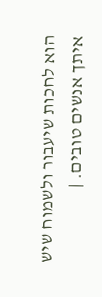הוא לחכות שיעבור ולשמוח שיש איתך אנשים טובים. |